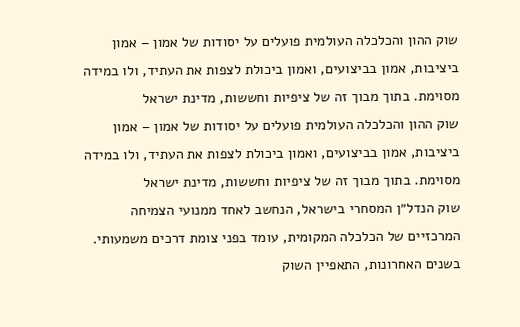שוק ההון והכלכלה העולמית פועלים על יסודות של אמון – אמון ביציבות, אמון בביצועים, ואמון ביכולת לצפות את העתיד, ולו במידה מסוימת. בתוך מבוך זה של ציפיות וחששות, מדינת ישראל
שוק ההון והכלכלה העולמית פועלים על יסודות של אמון – אמון ביציבות, אמון בביצועים, ואמון ביכולת לצפות את העתיד, ולו במידה מסוימת. בתוך מבוך זה של ציפיות וחששות, מדינת ישראל
שוק הנדל״ן המסחרי בישראל, הנחשב לאחד ממנועי הצמיחה המרכזיים של הכלכלה המקומית, עומד בפני צומת דרכים משמעותי. בשנים האחרונות, התאפיין השוק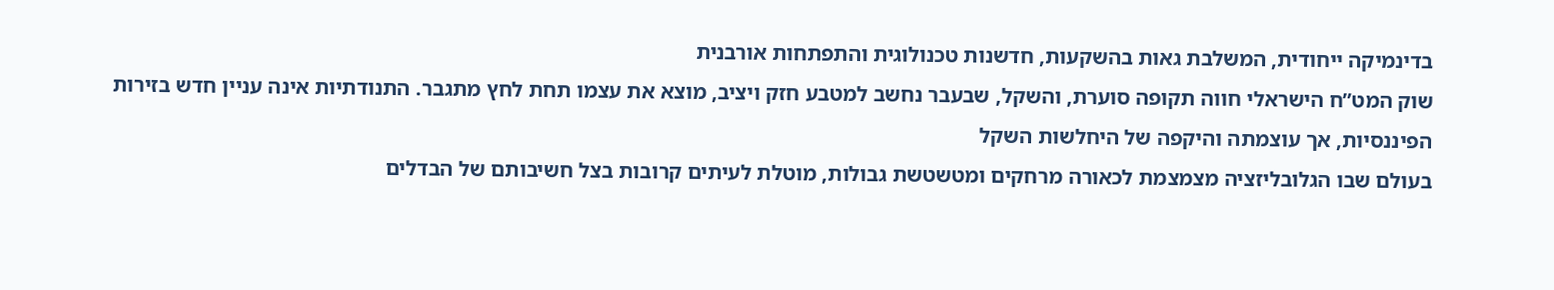בדינמיקה ייחודית, המשלבת גאות בהשקעות, חדשנות טכנולוגית והתפתחות אורבנית
שוק המט”ח הישראלי חווה תקופה סוערת, והשקל, שבעבר נחשב למטבע חזק ויציב, מוצא את עצמו תחת לחץ מתגבר. התנודתיות אינה עניין חדש בזירות הפיננסיות, אך עוצמתה והיקפה של היחלשות השקל
בעולם שבו הגלובליזציה מצמצמת לכאורה מרחקים ומטשטשת גבולות, מוטלת לעיתים קרובות בצל חשיבותם של הבדלים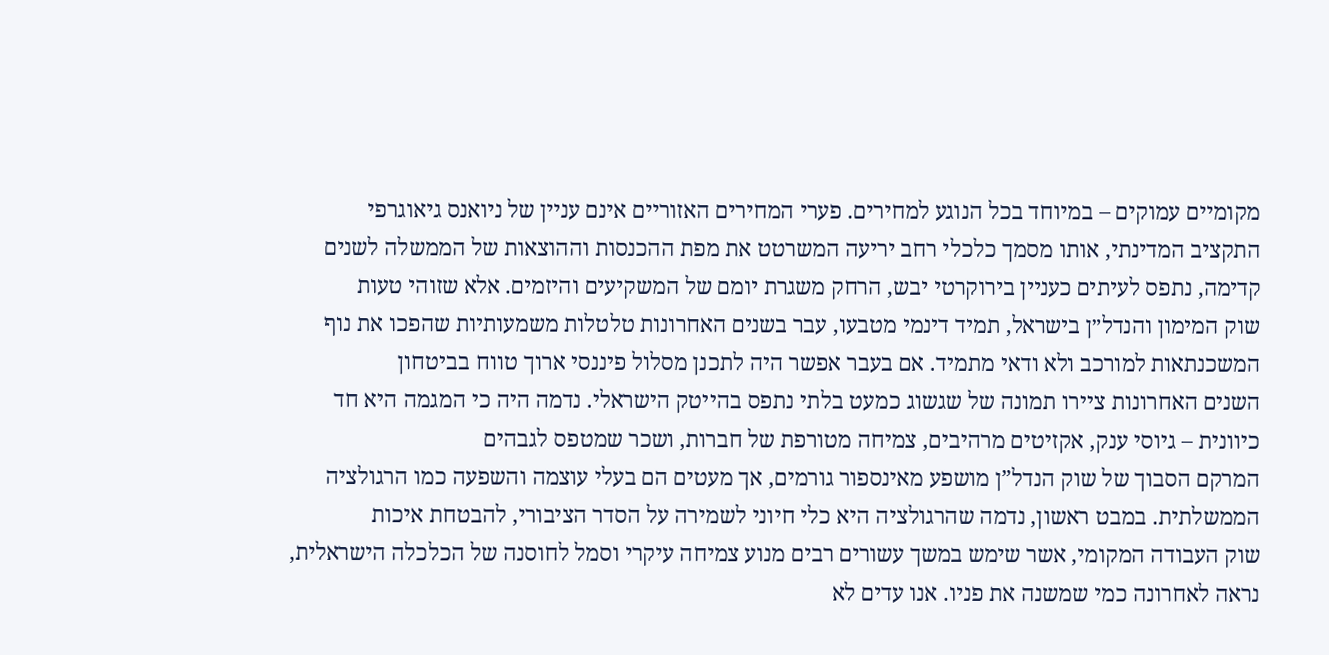מקומיים עמוקים – במיוחד בכל הנוגע למחירים. פערי המחירים האזוריים אינם עניין של ניואנס גיאוגרפי
התקציב המדינתי, אותו מסמך כלכלי רחב יריעה המשרטט את מפת ההכנסות וההוצאות של הממשלה לשנים קדימה, נתפס לעיתים כעניין בירוקרטי יבש, הרחק משגרת יומם של המשקיעים והיזמים. אלא שזוהי טעות
שוק המימון והנדל״ן בישראל, תמיד דינמי מטבעו, עבר בשנים האחרונות טלטלות משמעותיות שהפכו את נוף המשכנתאות למורכב ולא ודאי מתמיד. אם בעבר אפשר היה לתכנן מסלול פיננסי ארוך טווח בביטחון
השנים האחרונות ציירו תמונה של שגשוג כמעט בלתי נתפס בהייטק הישראלי. נדמה היה כי המגמה היא חד כיוונית – גיוסי ענק, אקזיטים מרהיבים, צמיחה מטורפת של חברות, ושכר שמטפס לגבהים
המרקם הסבוך של שוק הנדל”ן מושפע מאינספור גורמים, אך מעטים הם בעלי עוצמה והשפעה כמו הרגולציה הממשלתית. במבט ראשון, נדמה שהרגולציה היא כלי חיוני לשמירה על הסדר הציבורי, להבטחת איכות
שוק העבודה המקומי, אשר שימש במשך עשורים רבים מנוע צמיחה עיקרי וסמל לחוסנה של הכלכלה הישראלית, נראה לאחרונה כמי שמשנה את פניו. אנו עדים לא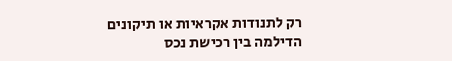רק לתנודות אקראיות או תיקונים
הדילמה בין רכישת נכס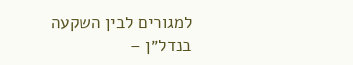למגורים לבין השקעה בנדל״ן –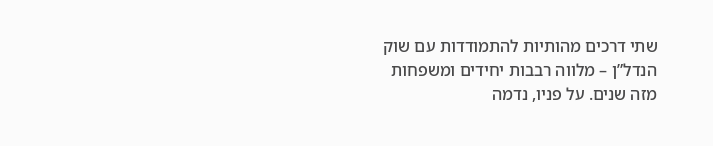שתי דרכים מהותיות להתמודדות עם שוק הנדל”ן – מלווה רבבות יחידים ומשפחות מזה שנים. על פניו, נדמה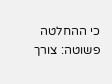כי ההחלטה פשוטה: צורך